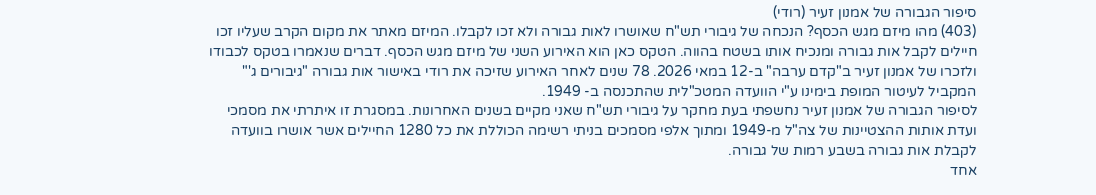סיפור הגבורה של אמנון זעיר (רודי)
(403) מהו מיזם מגש הכסף? הנכחה של גיבורי תש"ח שאושרו לאות גבורה ולא זכו לקבלו. המיזם מאתר את מקום הקרב שעליו זכו חיילים לקבל אות גבורה ומנכיח אותו בשטח בהווה. הטקס כאן הוא האירוע השני של מיזם מגש הכסף. דברים שנאמרו בטקס לכבודו ולזכרו של אמנון זעיר ב"קדם ערבה" ב-12 במאי 2026. 78 שנים לאחר האירוע שזיכה את רודי באישור אות גבורה "גיבורים ג'" המקביל לעיטור המופת בימינו ע"י הוועדה המטכ"לית שהתכנסה ב- 1949.
לסיפור הגבורה של אמנון זעיר נחשפתי בעת מחקר על גיבורי תש"ח שאני מקיים בשנים האחרונות. במסגרת זו איתרתי את מסמכי ועדת אותות ההצטיינות של צה"ל מ-1949 ומתוך אלפי מסמכים בניתי רשימה הכוללת את כל 1280 החיילים אשר אושרו בוועדה לקבלת אות גבורה בשבע רמות של גבורה.
אחד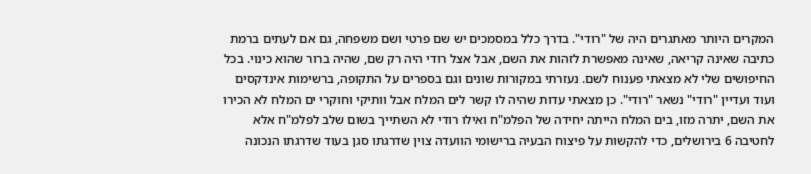המקרים היותר מאתגרים היה של "רודי". בדרך כלל במסמכים יש שם פרטי ושם משפחה, גם אם לעתים ברמת כתיבה שאינה קריאה, שאינה מאפשרת לזהות את השם, אבל אצל רודי היה רק שם, שהיה ברור שהוא כינוי. בכל החיפושים שלי לא מצאתי פענוח לשם. נעזרתי במקורות שונים וגם בספרים על התקופה, ברשימות אינדקסים ועוד ועדיין "רודי" נשאר "רודי". כן מצאתי עדות שהיה לו קשר לים המלח אבל וותיקי וחוקרי ים המלח לא הכירו את השם, יתרה מזו, בים המלח הייתה יחידה של הפלמ"ח ואילו רודי לא השתייך בשום שלב לפלמ"ח אלא לחטיבה 6 בירושלים, כדי להקשות על פיצוח הבעיה ברישומי הוועדה צוין שדרגתו סגן בעוד שדרגתו הנכונה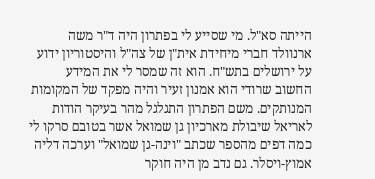הייתה סא"ל. מי שסייע לי בפתרון היה ד"ר משה ארנוולד חברי מיחידת אית"ן של צה"ל והיסטוריון ידוע על ירושלים בתש"ח. הוא זה שמסר לי את המידע החשוב שרודי הוא אמנון זעיר והיה מפקד של המקומות המנותקים. משם הפתרון התגלגל מהר בעיקר הודות לאריאל שיבולת מארכיון גן שמואל אשר בטובם סרקו לי כמה דפים מהספר שכתב "וינה-גן שמואל" וערכה דליה אמוץ-ויסלר. גם נדב מן היה חוקר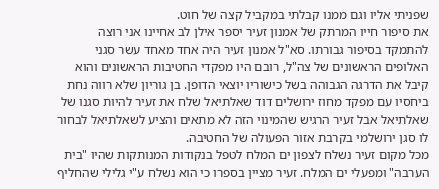שפניתי אליו וגם ממנו קבלתי במקביל קצה של חוט.
את סיפור חייו המרתק של אמנון זעיר יספר אילן לב אחיינו אני רוצה להתמקד בסיפור גבורתו. סא"ל אמנון זעיר היה אחד מאחד עשר סגני האלופים הראשונים של צה"ל, רובם היו מפקדי החטיבות הראשונים והוא קיבל את הדרגה הגבוהה בשל כישוריו יוצאי הדופן. בן גוריון שלא רווה נחת ביחסיו עם מפקד מחוז ירושלים דוד שאלתיאל שלח את זעיר להיות סגנו של שאלתיאל אבל זעיר הרגיש שהמינוי הזה לא מתאים והציע לשאלתיאל לבחור לו סגן ירושלמי בקרבת אזור הפעולה של החטיבה.
מכל מקום זעיר נשלח לצפון ים המלח לטפל בנקודות המנותקות שהיו "בית הערבה" ומפעלי ים המלח. זעיר מציין בספרו כי הוא נשלח ע"י גלילי שהחליף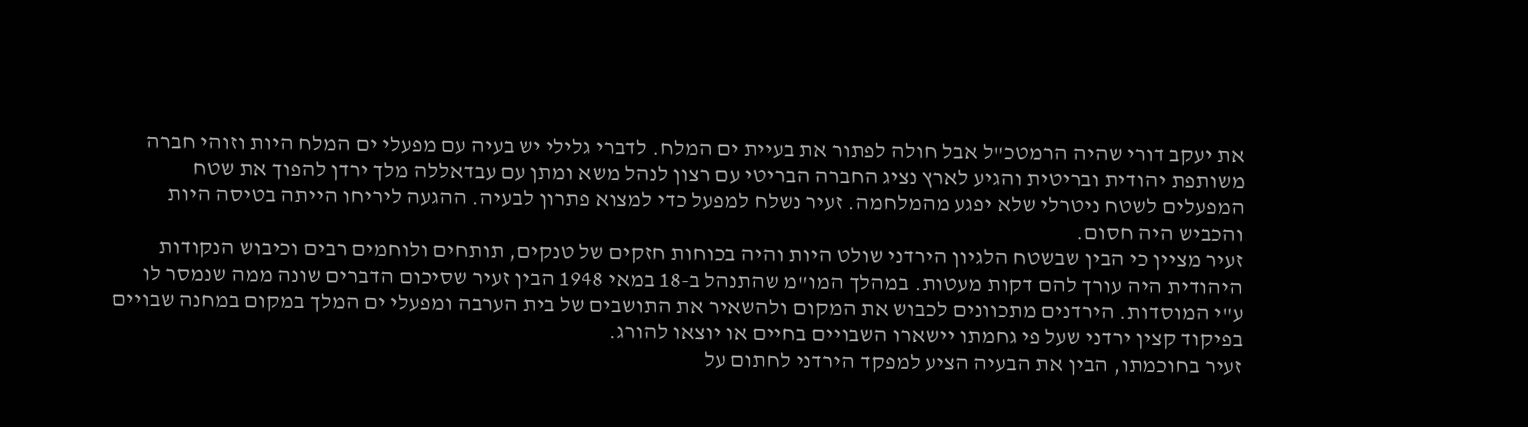את יעקב דורי שהיה הרמטכ"ל אבל חולה לפתור את בעיית ים המלח. לדברי גלילי יש בעיה עם מפעלי ים המלח היות וזוהי חברה משותפת יהודית ובריטית והגיע לארץ נציג החברה הבריטי עם רצון לנהל משא ומתן עם עבדאללה מלך ירדן להפוך את שטח המפעלים לשטח ניטרלי שלא יפגע מהמלחמה. זעיר נשלח למפעל כדי למצוא פתרון לבעיה. ההגעה ליריחו הייתה בטיסה היות והכביש היה חסום.
זעיר מציין כי הבין שבשטח הלגיון הירדני שולט היות והיה בכוחות חזקים של טנקים, תותחים ולוחמים רבים וכיבוש הנקודות היהודית היה עורך להם דקות מעטות. במהלך המו"מ שהתנהל ב-18 במאי 1948 הבין זעיר שסיכום הדברים שונה ממה שנמסר לו ע"י המוסדות. הירדנים מתכוונים לכבוש את המקום ולהשאיר את התושבים של בית הערבה ומפעלי ים המלך במקום במחנה שבויים בפיקוד קצין ירדני שעל פי גחמתו יישארו השבויים בחיים או יוצאו להורג.
זעיר בחוכמתו, הבין את הבעיה הציע למפקד הירדני לחתום על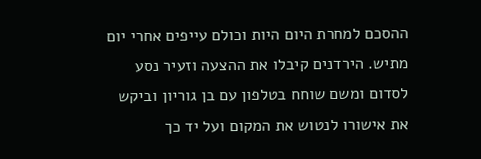ההסכם למחרת היום היות וכולם עייפים אחרי יום מתיש. הירדנים קיבלו את ההצעה וזעיר נסע לסדום ומשם שוחח בטלפון עם בן גוריון וביקש את אישורו לנטוש את המקום ועל יד כך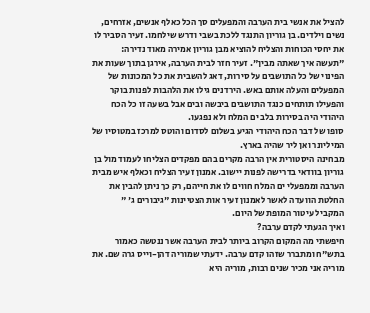להציל את אנשי בית הערבה והמפעלים סך הכל כאלף אנשים, אזרחים, נשים וילדים. בן גוריון התנגד ללכת בשבי ודרש שילחמו. זעיר הסביר לו את יחסי הכוחות והצליח להוציא מבן גוריון אמירה מאוד נדירה: "תעשה איך שאתה מבין". זעיר חזר לבית הערבה, אירגן בתוך שעות את הפינוי של כל התושבים על סירות, דאג להשבית את כל המכונות של המפעלים והעלה אותם באש. הירדנים גילו את הלהבות לפנות בוקר והפעילו תותחים כנגד התושבים ביבשה ובים אבל בשעה זו כל הכח היהודי היה בסירות בלב ים המלח ולא נפגעו.
סופו של דבר הכח היהודי הגיע בשלום לסדום והוטס למרכז במטוסיו של המיליונר ואן ליר שהיה בארץ.
מבחינה היסטורית אין הרבה מקרים בהם מפקדים הצליחו לעמוד מול בן גוריון בוודאי בדרישה לפנות יישוב. אמנון זעיר הצליח וכאלף איש מבית הערבה וממפעלי ים המלח חווים לו את חייהם, רק כך ניתן להבין את החלטת הוועדה לאשר לאמנון זעיר אות הצטיינות "גיבורים ג' " המקביל עיטור המופת של היום.
ואיך הגעתי לקדם ערבה?
חיפשתי מה המקום הקרוב ביותר לבית הערבה אשר ננטשה כאמור בתש"ח ומתברר שזהו קדם ערבה. ידעתי שמוריה דהן-וייס גרה שם. את מוריה אני מכיר שנים רבות, מוריה היא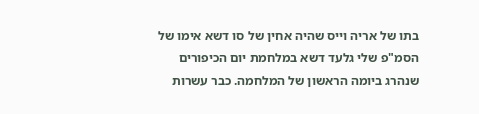בתו של אריה וייס שהיה אחין של סו דשא אימו של הסמ"פ שלי גלעד דשא במלחמת יום הכיפורים שנהרג ביומה הראשון של המלחמה. כבר עשרות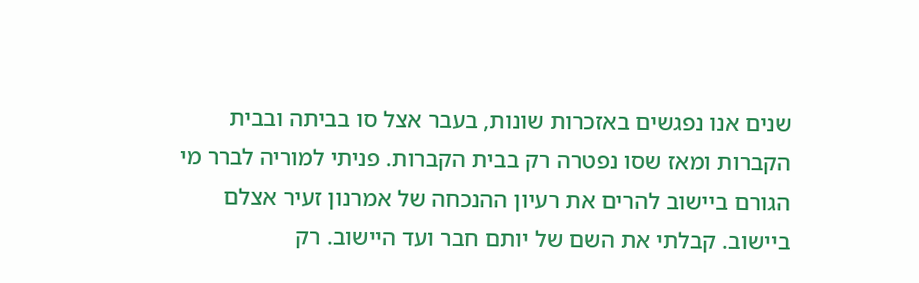שנים אנו נפגשים באזכרות שונות, בעבר אצל סו בביתה ובבית הקברות ומאז שסו נפטרה רק בבית הקברות. פניתי למוריה לברר מי הגורם ביישוב להרים את רעיון ההנכחה של אמרנון זעיר אצלם ביישוב. קבלתי את השם של יותם חבר ועד היישוב. רק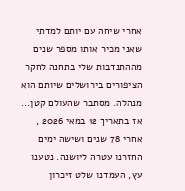אחרי שיחה עם יותם למדתי שאני מכיר אותו מספר שנים מההתנדבות שלי בתחנה לחקר הציפורים בירושלים שיותם הוא מנהלה. מסתבר שהעולם קטן...
אז בתאריך 12 במאי 2026 , אחרי 78 שנים ושישה ימים החזרנו עטרה ליושנה. נטענו עץ, העמדנו שלט זיכרון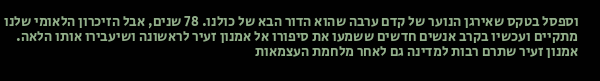וספסל בטקס שאירגן הנוער של קדם ערבה שהוא הדור הבא של כולנו. 78 שנים, אבל הזיכרון הלאומי שלנו מתקיים ועכשיו בקרב אנשים חדשים ששמעו את סיפורו אל אמנון זעיר לראשונה ושיעבירו אותו הלאה. אמנון זעיר שתרם רבות למדינה גם לאחר מלחמת העצמאות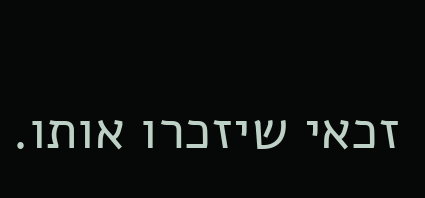זכאי שיזכרו אותו.